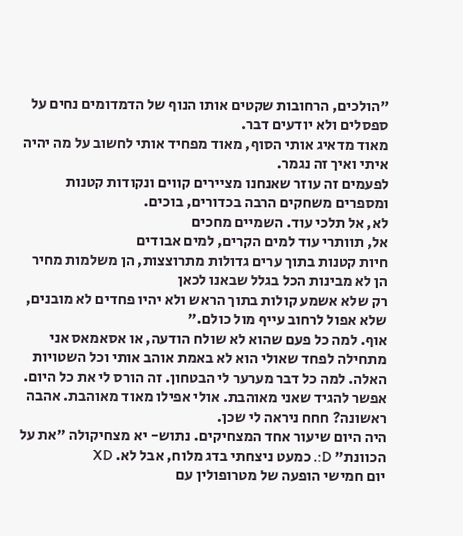"הולכים, הרחובות שקטים אותו הנוף של הדמדומים נחים על ספסלים ולא יודעים דבר.
מאוד מדאיג אותי הסוף, מאוד מפחיד אותי לחשוב על מה יהיה איתי ואיך זה נגמר.
לפעמים זה עוזר שאנחנו מציירים קווים ונקודות קטנות ומספרים משחקים הרבה בכדורים, בוכים.
לא, אל תלכי עוד. השמיים מחכים
אל, תוותרי עוד למים הקרים, למים אבודים
חיות קטנות בתוך ערים גדולות מתרוצצות, הן משלמות מחיר הן לא מבינות הכל בגלל שבאנו לכאן
רק שלא אשמע קולות בתוך הראש ולא יהיו פחדים לא מובנים, שלא אפול לרחוב עייף מול כולם."
אוף. למה כל פעם שהוא לא שולח הודעה, או אסאמאס אני מתחילה לפחד שאולי הוא לא באמת אוהב אותי וכל השטויות האלה. למה כל דבר מערער לי הבטחון. זה הורס לי את כל היום.
אפשר להגיד שאני מאוהבת. אולי אפילו מאוד מאוהבת. אהבה ראשונה? חחח ניראה לי שכן.
היה היום שיעור אחד המצחיקים. נתוש- יא מצחיקולה "את על הכוונת" D:. כמעט ניצחתי בדג מלוח, אבל לא. XD
יום חמישי הופעה של מטרופולין עם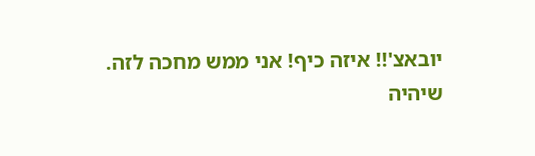יובאצ'!! איזה כיף! אני ממש מחכה לזה.
שיהיה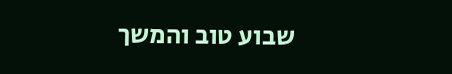שבוע טוב והמשך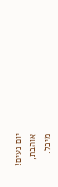יום נעים!
אוהבת,
מיכל.